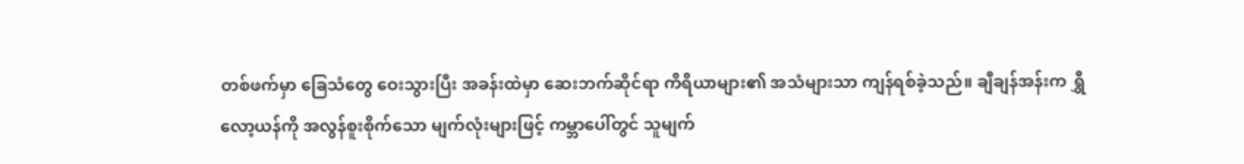တစ်ဖက်မှာ ခြေသံတွေ ဝေးသွားပြီး အခန်းထဲမှာ ဆေးဘက်ဆိုင်ရာ ကိရိယာများ၏ အသံများသာ ကျန်ရစ်ခဲ့သည်။ ချီချန်အန်းက ရွှီလော့ယန်ကို အလွန်စူးစိုက်သော မျက်လုံးများဖြင့် ကမ္ဘာပေါ်တွင် သူမျက်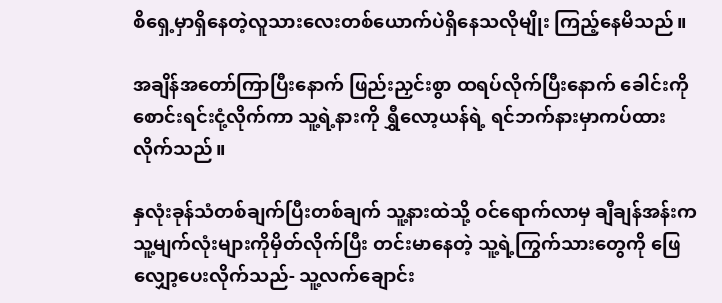စိရှေ့မှာရှိနေတဲ့လူသားလေးတစ်ယောက်ပဲရှိနေသလိုမျိုး ကြည့်နေမိသည်။

အချိန်အတော်ကြာပြီးနောက် ဖြည်းညှင်းစွာ ထရပ်လိုက်ပြီးနောက် ခေါင်းကို စောင်းရင်းငုံ့လိုက်ကာ သူ့ရဲ့နားကို ရွှီလော့ယန်ရဲ့ ရင်ဘက်နားမှာကပ်ထားလိုက်သည်။

နှလုံးခုန်သံတစ်ချက်ပြီးတစ်ချက် သူ့နားထဲသို့ ဝင်ရောက်လာမှ ချီချန်အန်းက သူ့မျက်လုံးများကိုမှိတ်လိုက်ပြီး တင်းမာနေတဲ့ သူ့ရဲ့ကြွက်သားတွေကို ဖြေလျှော့ပေးလိုက်သည်- သူ့လက်ချောင်း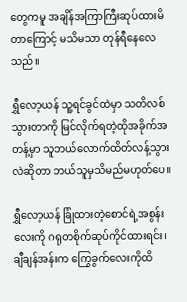တွေကမူ အချိန်အကြာကြီးဆုပ်ထားမိတာကြောင့် မသိမသာ တုန်ရီနေလေသည်။

ရွှီလော့ယန် သူ့ရင်ခွင်ထဲမှာ သတိလစ်သွားတာကို မြင်လိုက်ရတဲ့ထိုအခိုက်အတန့်မှာ သူဘယ်လောက်ထိတ်လန့်သွားလဲဆိုတာ ဘယ်သူမှသိမည်မဟုတ်ပေ။

ရွှီလော့ယန် ခြုံထားတဲ့စောင်ရဲ့အစွန်းလေးကို ဂရုတစိုက်ဆုပ်ကိုင်ထားရင်း၊ ချီချန်အန်းက ကြွေခွက်လေးကိုထိ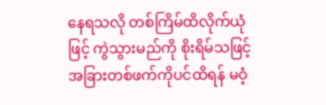နေရသလို တစ်ကြိမ်ထိလိုက်ယုံဖြင့် ကွဲသွားမည်ကို စိုးရိမ်သဖြင့် အခြားတစ်ဖက်ကိုပင်ထိရန် မဝံ့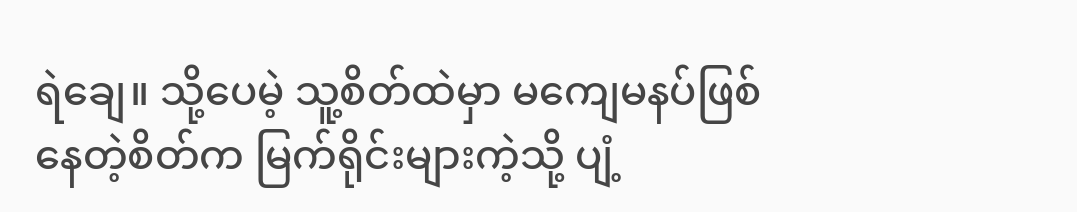ရဲချေ။ သို့ပေမဲ့ သူ့စိတ်ထဲမှာ မကျေမနပ်ဖြစ်နေတဲ့စိတ်က မြက်ရိုင်းများကဲ့သို့ ပျံ့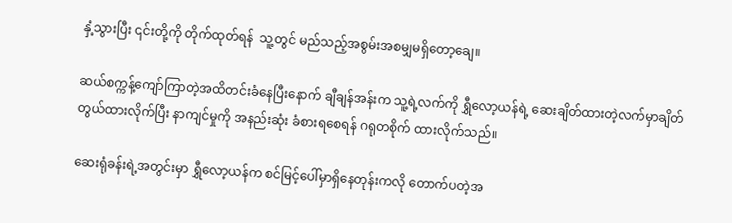နှံ့သွားပြီး ၎င်းတို့ကို တိုက်ထုတ်ရန်  သူ့တွင် မည်သည့်အစွမ်းအစမျှမရှိတော့ချေ။

ဆယ်စက္ကန့်ကျော်ကြာတဲ့အထိတင်းခံနေပြီးနောက် ချီချန်အန်းက သူ့ရဲ့လက်ကို ရွှီလော့ယန်ရဲ့ ဆေးချိတ်ထားတဲ့လက်မှာချိတ်တွယ်ထားလိုက်ပြီး နာကျင်မှုကို အနည်းဆုံး ခံစားရစေရန် ဂရုတစိုက် ထားလိုက်သည်။

ဆေးရုံခန်းရဲ့အတွင်းမှာ ရွှီလော့ယန်က စင်မြင့်ပေါ်မှာရှိနေတုန်းကလို တောက်ပတဲ့အ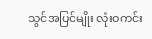သွင်အပြင်မျိုး လုံးဝကင်း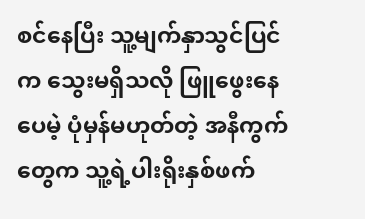စင်နေပြီး သူ့မျက်နှာသွင်ပြင်က သွေးမရှိသလို ဖြူဖွေးနေပေမဲ့ ပုံမှန်မဟုတ်တဲ့ အနီကွက်တွေက သူ့ရဲ့ပါးရိုးနှစ်ဖက်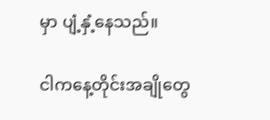မှာ ပျံ့နှံ့နေသည်။

ငါကနေ့တိုင်းအချိုတွေ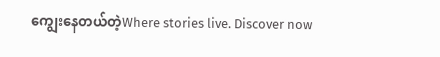ကျွေးနေတယ်တဲ့Where stories live. Discover now